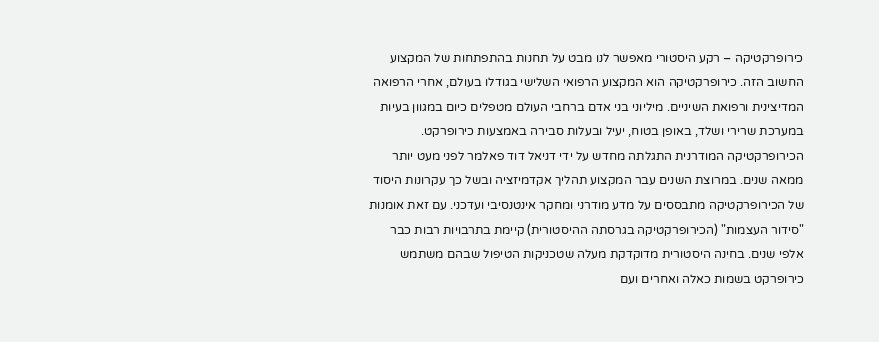כירופרקטיקה – רקע היסטורי מאפשר לנו מבט על תחנות בהתפתחות של המקצוע החשוב הזה. כירופרקטיקה הוא המקצוע הרפואי השלישי בגודלו בעולם, אחרי הרפואה המדיצינית ורפואת השיניים. מיליוני בני אדם ברחבי העולם מטפלים כיום במגוון בעיות במערכת שרירי ושלד, באופן בטוח, יעיל ובעלות סבירה באמצעות כירופרקט.
הכירופרקטיקה המודרנית התגלתה מחדש על ידי דניאל דוד פאלמר לפני מעט יותר ממאה שנים. במרוצת השנים עבר המקצוע תהליך אקדמיזציה ובשל כך עקרונות היסוד של הכירופרקטיקה מתבססים על מדע מודרני ומחקר אינטנסיבי ועדכני. עם זאת אומנות "סידור העצמות" (הכירופרקטיקה בגרסתה ההיסטורית) קיימת בתרבויות רבות כבר אלפי שנים. בחינה היסטורית מדוקדקת מעלה שטכניקות הטיפול שבהם משתמש כירופרקט בשמות כאלה ואחרים ועם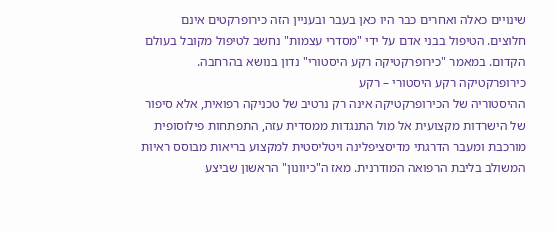שינויים כאלה ואחרים כבר היו כאן בעבר ובעניין הזה כירופרקטים אינם חלוצים. הטיפול בבני אדם על ידי "מסדרי עצמות" נחשב לטיפול מקובל בעולם הקדום. במאמר "כירופרקטיקה רקע היסטורי" נדון בנושא בהרחבה.
כירופרקטיקה רקע היסטורי – רקע
ההיסטוריה של הכירופרקטיקה אינה רק נרטיב של טכניקה רפואית, אלא סיפור של הישרדות מקצועית אל מול התנגדות ממסדית עזה, התפתחות פילוסופית מורכבת ומעבר הדרגתי מדיסציפלינה ויטליסטית למקצוע בריאות מבוסס ראיות המשולב בליבת הרפואה המודרנית. מאז ה"כיוונון" הראשון שביצע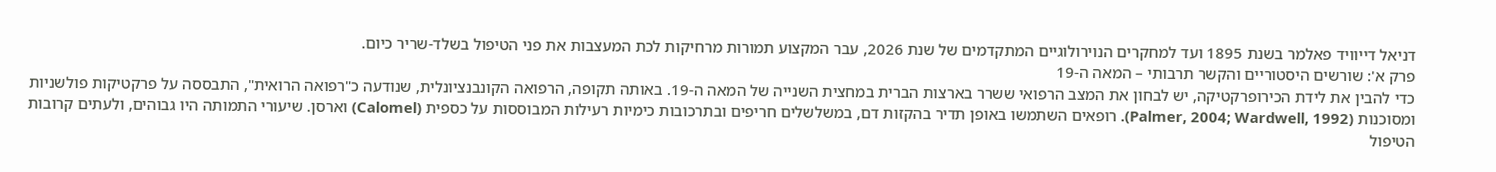דניאל דייוויד פאלמר בשנת 1895 ועד למחקרים הנוירולוגיים המתקדמים של שנת 2026, עבר המקצוע תמורות מרחיקות לכת המעצבות את פני הטיפול בשלד-שריר כיום.
פרק א': שורשים היסטוריים והקשר תרבותי – המאה ה-19
כדי להבין את לידת הכירופרקטיקה, יש לבחון את המצב הרפואי ששרר בארצות הברית במחצית השנייה של המאה ה-19. באותה תקופה, הרפואה הקונבנציונלית, שנודעה כ"רפואה הרואית", התבססה על פרקטיקות פולשניות ומסוכנות (Palmer, 2004; Wardwell, 1992). רופאים השתמשו באופן תדיר בהקזות דם, במשלשלים חריפים ובתרכובות כימיות רעילות המבוססות על כספית (Calomel) וארסן. שיעורי התמותה היו גבוהים, ולעתים קרובות הטיפול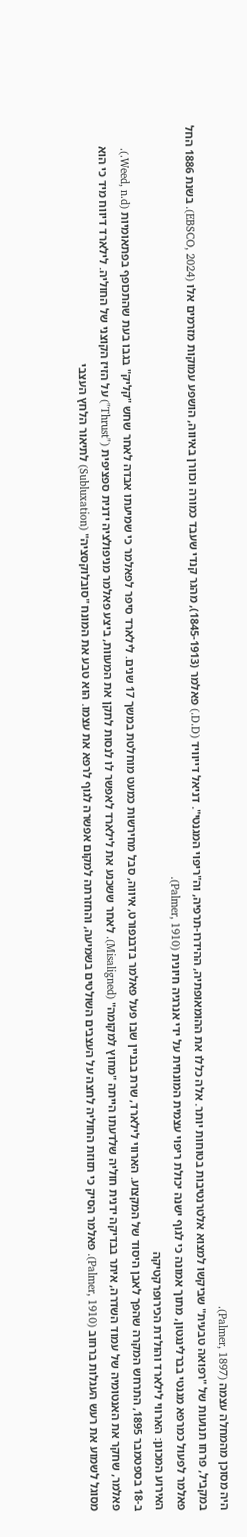היה מסוכן מהמחלה עצמה (Palmer, 1897).
במקביל, פרחו תנועות של "רפואה טבעית" שביקשו למצוא אלטרנטיבות בטוחות יותר. אלה כללו את ההומאופתיה, ההידרו-תרפיה, וה"ריפוי המגנטי". דניאל דייוויד (D.D.) פאלמר (1845-1913), מהגר קנדי שעבד כמורה וכוורן באיווה, הושפע עמוקות מזרמים אלו (EBSCO, 2024). בשנת 1886 החל פאלמר לפעול כמרפא מגנטי בברלינגטון, מתוך אמונה כי לגוף ישנה יכולת ריפוי עצמית המונחית על ידי אנרגיה חיונית (Palmer, 1910).
האירוע המכונן: הארווי לילארד והולדת הכירופרקטיקה
ב-18 בספטמבר 1895, התרחש המקרה שהפך לאבן היסוד של המקצוע. הארווי לילארד, שרת בבניין שבו פעל פאלמר בדבנפורט, איווה, סבל מחירשות כמעט מוחלטת במשך 17 שנים. לילארד סיפר לפאלמר כי שמיעתו אבדה לאחר שחש "קליק" בגבו בעת שהתכופף בפתאומיות (Weed, n.d.).
פאלמר, שחקר את האנטומיה של עמוד השדרה, איתר בבדיקה ידנית חוליה שלדעתו הייתה "מחוץ למקומה" (Misaligned). לאחר ששכנע את לילארד לאפשר לו לנסות לתקן את המעוות, ביצע פאלמר מניפולציה ידנית ספציפית ("Thrust") על הזיז הקוצני של החוליה. לילארד דיווח מיד כי הוא מסוגל לשמוע את רעש העגלות ברחוב (Palmer, 1910). פאלמר הסיק כי תזוזת החוליה לחצה על העצבים השולטים בשמיעה, והחזרתה למקום אפשרה לגוף לרפא את עצמו. הוא טבע את המונח "סובלוקסציה" (Subluxation) לתיאור הלחץ העצבי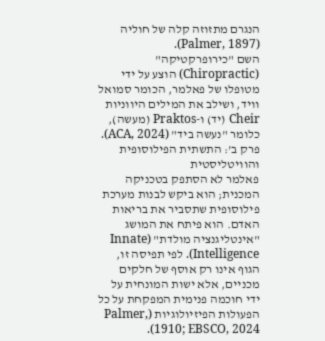הנגרם מתזוזה קלה של חוליה (Palmer, 1897).
השם "כירופרקטיקה" (Chiropractic) הוצע על ידי מטופלו של פאלמר, הכומר סמואל וויד, ושילב את המילים היווניות Cheir (יד) ו-Praktos (מעשה), כלומר "נעשה ביד" (ACA, 2024).
פרק ב': התשתית הפילוסופית והוויטליסטית
פאלמר לא הסתפק בטכניקה המכנית; הוא ביקש לבנות מערכת פילוסופית שתסביר את בריאות האדם. הוא פיתח את המושג "אינטליגנציה מולדת" (Innate Intelligence). לפי תפיסה זו, הגוף אינו רק אוסף של חלקים מכניים, אלא ישות המונחית על ידי חוכמה פנימית המפקחת על כל הפעולות הפיזיולוגיות (Palmer, 1910; EBSCO, 2024).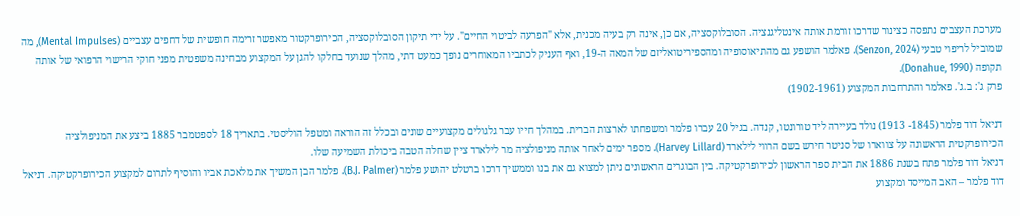מערכת העצבים נתפסה כצינור שדרכו זורמת אותה אינטליגנציה. הסובלוקסציה, אם כן, אינה רק בעיה מכנית, אלא "הפרעה לביטוי החיים". על ידי תיקון הסובלוקסציה, הכירופרקטור מאפשר זרימה חופשית של דחפים עצביים (Mental Impulses), מה שמוביל לריפוי טבעי (Senzon, 2024). פאלמר הושפע גם מהתיאוסופיה ומהספיריטואליזם של המאה ה-19, ואף העניק לכתביו המאוחרים נופך כמעט דתי, מהלך שנועד בחלקו להגן על המקצוע מבחינה משפטית מפני חוקי הרישוי הרפואי של אותה תקופה (Donahue, 1990).
פרק ג': ב.ג'. פאלמר והתרחבות המקצוע (1902-1961)

דניאל דוד פלמר (1845- 1913) נולד בעיירה ליד טורונטו, קנדה. בגיל 20 עברו פלמר ומשפחתו לארצות הברית. במהלך חייו עבר גלגולים מקצועיים שונים ובכלל זה הוראה ומטפל הוליסטי. בתאריך 18 לספטמבר 1885 ביצע את המניפולציה הכירופרקטית הראשונה על צווארו של סניטר חירש בשם הרווי לילארד (Harvey Lillard). מספר ימים לאחר אותה מניפולציה מר לילארד ציין שחלה הטבה ביכולת השמיעה שלו.
דניאל דוד פלמר פתח בשנת 1886 את הבית ספר הראשון לכירופרקטיקה. בין הבוגרים הראשונים ניתן למצוא גם את בנו וממשיך דרכו ברטלט יהושע פלמר (B.J. Palmer). פלמר הבן המשיך את מלאכת אביו והוסיף לתרום למקצוע הכירופרקטיקה. דניאל דוד פלמר – האב המייסד ומקצוע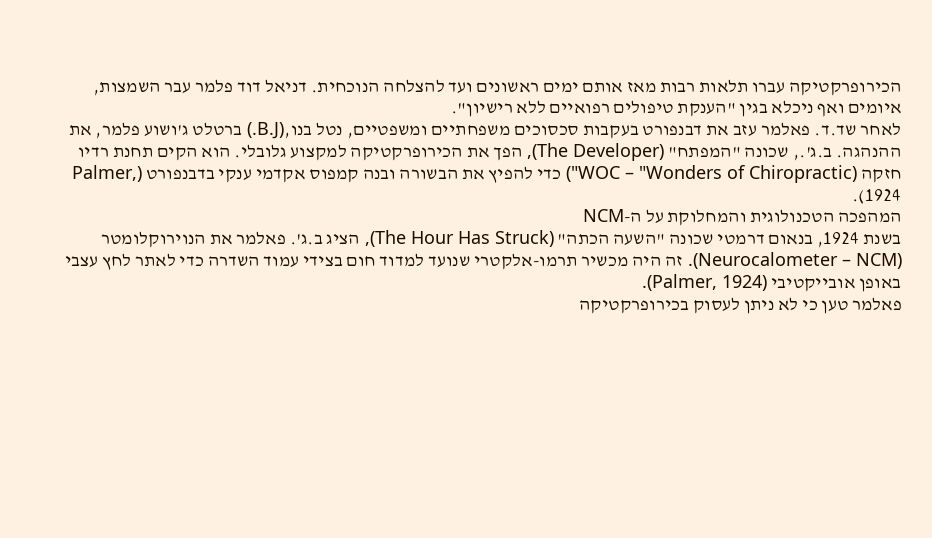הכירופרקטיקה עברו תלאות רבות מאז אותם ימים ראשונים ועד להצלחה הנוכחית. דניאל דוד פלמר עבר השמצות, איומים ואף ניכלא בגין "הענקת טיפולים רפואיים ללא רישיון".
לאחר שד.ד. פאלמר עזב את דבנפורט בעקבות סכסוכים משפחתיים ומשפטיים, נטל בנו,(B.J.) ברטלט ג'ושוע פלמר, את ההנהגה. ב.ג'., שכונה "המפתח" (The Developer), הפך את הכירופרקטיקה למקצוע גלובלי. הוא הקים תחנת רדיו חזקה (WOC – "Wonders of Chiropractic") כדי להפיץ את הבשורה ובנה קמפוס אקדמי ענקי בדבנפורט (Palmer, 1924).
המהפכה הטכנולוגית והמחלוקת על ה-NCM
בשנת 1924, בנאום דרמטי שכונה "השעה הכתה" (The Hour Has Struck), הציג ב.ג'. פאלמר את הנוירוקלומטר (Neurocalometer – NCM). זה היה מכשיר תרמו-אלקטרי שנועד למדוד חום בצידי עמוד השדרה כדי לאתר לחץ עצבי באופן אובייקטיבי (Palmer, 1924).
פאלמר טען כי לא ניתן לעסוק בכירופרקטיקה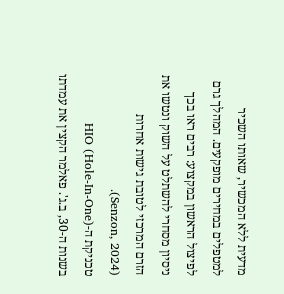מדעית ללא המכשיר, שאותו השכיר למטפלים במחירים מופקעים. המהלך גרם לפיצול הראשון במקצוע: רבים ראו בכך ניסיון מסחרי להשתלט על השוק ונטשו את הזרם המרכזי לטובת גישות אחרות (Senzon, 2024).
טכניקת ה-HIO (Hole-In-One)
בשנות ה-30, ב.ג'. פאלמר הקצין את עמדתו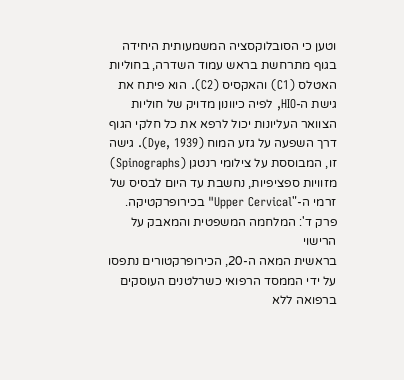וטען כי הסובלוקסציה המשמעותית היחידה בגוף מתרחשת בראש עמוד השדרה, בחוליות האטלס (C1) והאקסיס (C2). הוא פיתח את גישת ה-HIO, לפיה כיוונון מדויק של חוליות הצוואר העליונות יכול לרפא את כל חלקי הגוף דרך השפעה על גזע המוח (Dye, 1939). גישה זו, המבוססת על צילומי רנטגן (Spinographs) מזוויות ספציפיות, נחשבת עד היום לבסיס של זרמי ה-"Upper Cervical" בכירופרקטיקה.
פרק ד': המלחמה המשפטית והמאבק על הרישוי
בראשית המאה ה-20, הכירופרקטורים נתפסו על ידי הממסד הרפואי כשרלטנים העוסקים ברפואה ללא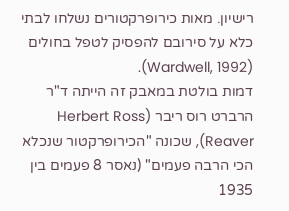רישיון. מאות כירופרקטורים נשלחו לבתי כלא על סירובם להפסיק לטפל בחולים (Wardwell, 1992).
דמות בולטת במאבק זה הייתה ד"ר הרברט רוס ריבר (Herbert Ross Reaver), שכונה "הכירופרקטור שנכלא הכי הרבה פעמים" (נאסר 8 פעמים בין 1935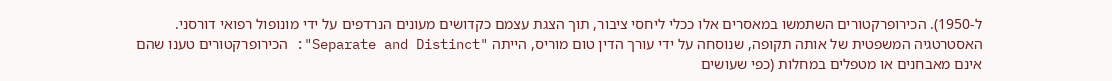ל-1950). הכירופרקטורים השתמשו במאסרים אלו ככלי ליחסי ציבור, תוך הצגת עצמם כקדושים מעונים הנרדפים על ידי מונופול רפואי דורסני. האסטרטגיה המשפטית של אותה תקופה, שנוסחה על ידי עורך הדין טום מוריס, הייתה "Separate and Distinct": הכירופרקטורים טענו שהם אינם מאבחנים או מטפלים במחלות (כפי שעושים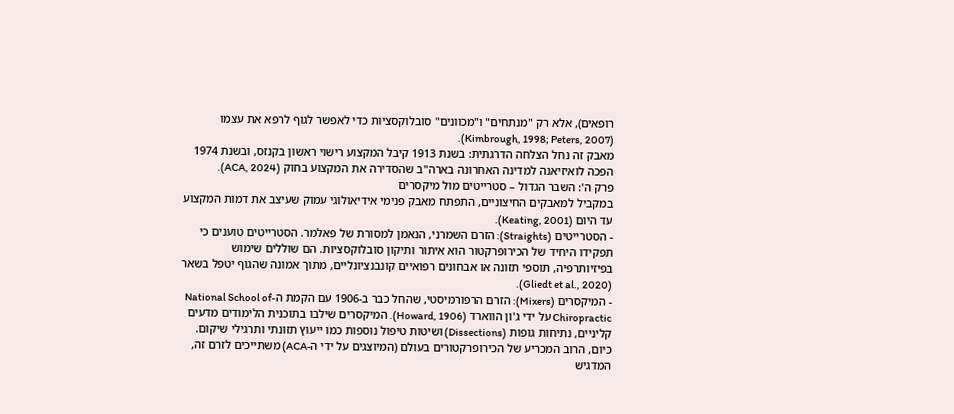רופאים), אלא רק "מנתחים" ו"מכוונים" סובלוקסציות כדי לאפשר לגוף לרפא את עצמו (Kimbrough, 1998; Peters, 2007).
מאבק זה נחל הצלחה הדרגתית: בשנת 1913 קיבל המקצוע רישוי ראשון בקנזס, ובשנת 1974 הפכה לואיזיאנה למדינה האחרונה בארה"ב שהסדירה את המקצוע בחוק (ACA, 2024).
פרק ה': השבר הגדול – סטרייטים מול מיקסרים
במקביל למאבקים החיצוניים, התפתח מאבק פנימי אידיאולוגי עמוק שעיצב את דמות המקצוע עד היום (Keating, 2001).
- הסטרייטים (Straights): הזרם השמרני, הנאמן למסורת של פאלמר. הסטרייטים טוענים כי תפקידו היחיד של הכירופרקטור הוא איתור ותיקון סובלוקסציות. הם שוללים שימוש בפיזיותרפיה, תוספי תזונה או אבחונים רפואיים קונבנציונליים, מתוך אמונה שהגוף יטפל בשאר (Gliedt et al., 2020).
- המיקסרים (Mixers): הזרם הרפורמיסטי, שהחל כבר ב-1906 עם הקמת ה-National School of Chiropractic על ידי ג'ון הווארד (Howard, 1906). המיקסרים שילבו בתוכנית הלימודים מדעים קליניים, נתיחות גופות (Dissections) ושיטות טיפול נוספות כמו ייעוץ תזונתי ותרגילי שיקום. כיום, הרוב המכריע של הכירופרקטורים בעולם (המיוצגים על ידי ה-ACA) משתייכים לזרם זה, המדגיש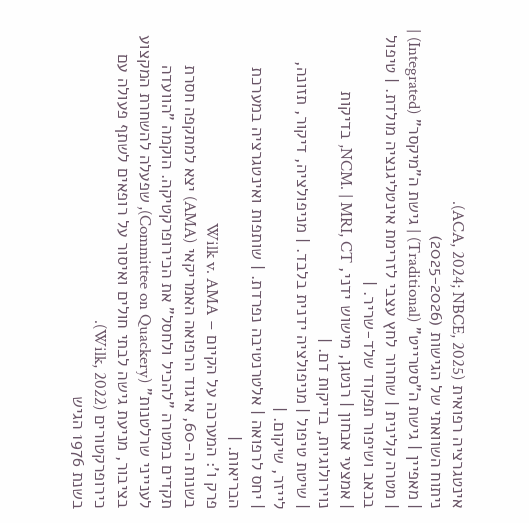אינטגרציה רפואית (ACA, 2024; NBCE, 2025).
ניתוח השוואתי של הגישות (2025-2026)
| מאפיין | גישת ה"סטרייט" (Traditional) | גישת ה"מיקסר" (Integrated) |
| מטרה קלינית | שחרור לחץ עצבי לזרימת אינטליגנציה מולדת. | טיפול בכאב ושיפור תפקוד שלד-שריר. |
| אמצעי אבחון | רנטגן, מישוש ידני, NCM. | MRI, CT, בדיקות נוירולוגיות, בדיקות דם. |
| שיטת טיפול | מניפולציה ידנית בלבד. | מניפולציה, דיקור, תזונה, לייזר, שיקום. |
| יחס לרפואה | אלטרנטיבה נפרדת. | שותפות ואינטגרציה במערכת הבריאות. |
פרק ו': המערכה על הקיום – Wilk v. AMA
בשנות ה-60, איגוד הרפואה האמריקאי (AMA) יצא למתקפה חסרת תקדים במטרה "להכיל ולחסל" את הכירופרקטיקה. הוקמה "הוועדה לענייני שרלטנות" (Committee on Quackery), שפעלה להשחרת המקצוע בציבור, מניעת גישה לבתי חולים ואיסור על רופאים לשתף פעולה עם כירופרקטורים (Wilk, 2022).
בשנת 1976 הגיש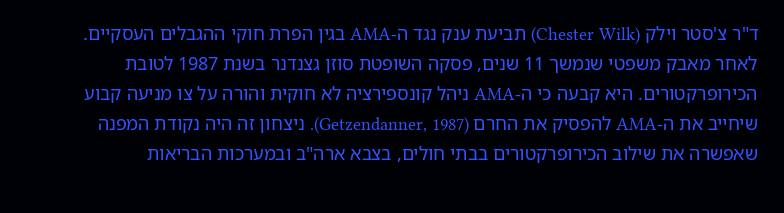ד"ר צ'סטר וילק (Chester Wilk) תביעת ענק נגד ה-AMA בגין הפרת חוקי ההגבלים העסקיים. לאחר מאבק משפטי שנמשך 11 שנים, פסקה השופטת סוזן גצנדנר בשנת 1987 לטובת הכירופרקטורים. היא קבעה כי ה-AMA ניהל קונספירציה לא חוקית והורה על צו מניעה קבוע שיחייב את ה-AMA להפסיק את החרם (Getzendanner, 1987). ניצחון זה היה נקודת המפנה שאפשרה את שילוב הכירופרקטורים בבתי חולים, בצבא ארה"ב ובמערכות הבריאות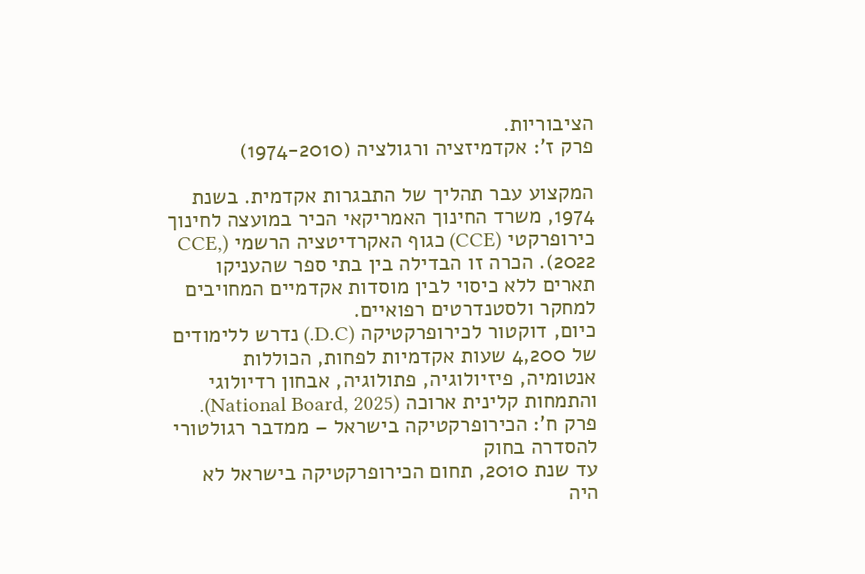הציבוריות.
פרק ז': אקדמיזציה ורגולציה (1974-2010)

המקצוע עבר תהליך של התבגרות אקדמית. בשנת 1974, משרד החינוך האמריקאי הכיר במועצה לחינוך כירופרקטי (CCE) כגוף האקרדיטציה הרשמי (CCE, 2022). הכרה זו הבדילה בין בתי ספר שהעניקו תארים ללא כיסוי לבין מוסדות אקדמיים המחויבים למחקר ולסטנדרטים רפואיים.
כיום, דוקטור לכירופרקטיקה (D.C.) נדרש ללימודים של 4,200 שעות אקדמיות לפחות, הכוללות אנטומיה, פיזיולוגיה, פתולוגיה, אבחון רדיולוגי והתמחות קלינית ארוכה (National Board, 2025).
פרק ח': הכירופרקטיקה בישראל – ממדבר רגולטורי להסדרה בחוק
עד שנת 2010, תחום הכירופרקטיקה בישראל לא היה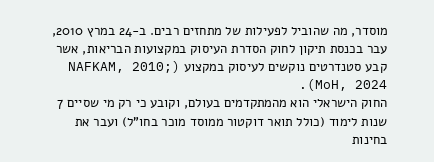מוסדר, מה שהוביל לפעילות של מתחזים רבים. ב-24 במרץ 2010, עבר בכנסת תיקון לחוק הסדרת העיסוק במקצועות הבריאות, אשר קבע סטנדרטים נוקשים לעיסוק במקצוע (NAFKAM, 2010; MoH, 2024).
החוק הישראלי הוא מהמתקדמים בעולם, וקובע כי רק מי שסיים 7 שנות לימוד (כולל תואר דוקטור ממוסד מוכר בחו"ל) ועבר את בחינות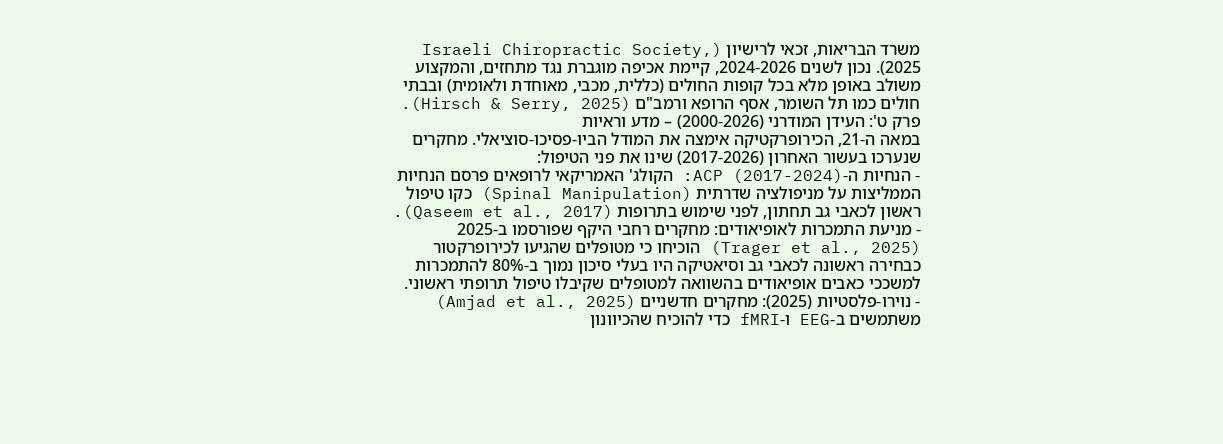משרד הבריאות, זכאי לרישיון (Israeli Chiropractic Society, 2025). נכון לשנים 2024-2026, קיימת אכיפה מוגברת נגד מתחזים, והמקצוע משולב באופן מלא בכל קופות החולים (כללית, מכבי, מאוחדת ולאומית) ובבתי חולים כמו תל השומר, אסף הרופא ורמב"ם (Hirsch & Serry, 2025).
פרק ט': העידן המודרני (2000-2026) – מדע וראיות
במאה ה-21, הכירופרקטיקה אימצה את המודל הביו-פסיכו-סוציאלי. מחקרים שנערכו בעשור האחרון (2017-2026) שינו את פני הטיפול:
- הנחיות ה-ACP (2017-2024): הקולג' האמריקאי לרופאים פרסם הנחיות הממליצות על מניפולציה שדרתית (Spinal Manipulation) כקו טיפול ראשון לכאבי גב תחתון, לפני שימוש בתרופות (Qaseem et al., 2017).
- מניעת התמכרות לאופיאודים: מחקרים רחבי היקף שפורסמו ב-2025 (Trager et al., 2025) הוכיחו כי מטופלים שהגיעו לכירופרקטור כבחירה ראשונה לכאבי גב וסיאטיקה היו בעלי סיכון נמוך ב-80% להתמכרות למשככי כאבים אופיאודים בהשוואה למטופלים שקיבלו טיפול תרופתי ראשוני.
- נוירו-פלסטיות (2025): מחקרים חדשניים (Amjad et al., 2025) משתמשים ב-EEG ו-fMRI כדי להוכיח שהכיוונון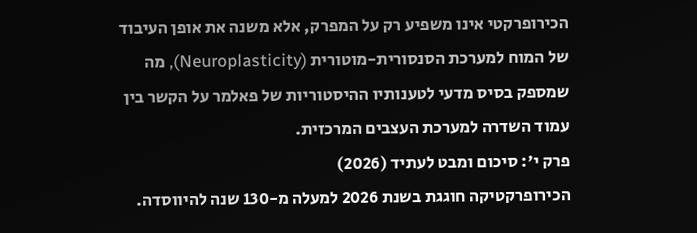הכירופרקטי אינו משפיע רק על המפרק, אלא משנה את אופן העיבוד של המוח למערכת הסנסורית-מוטורית (Neuroplasticity), מה שמספק בסיס מדעי לטענותיו ההיסטוריות של פאלמר על הקשר בין עמוד השדרה למערכת העצבים המרכזית.
פרק י': סיכום ומבט לעתיד (2026)
הכירופרקטיקה חוגגת בשנת 2026 למעלה מ-130 שנה להיווסדה.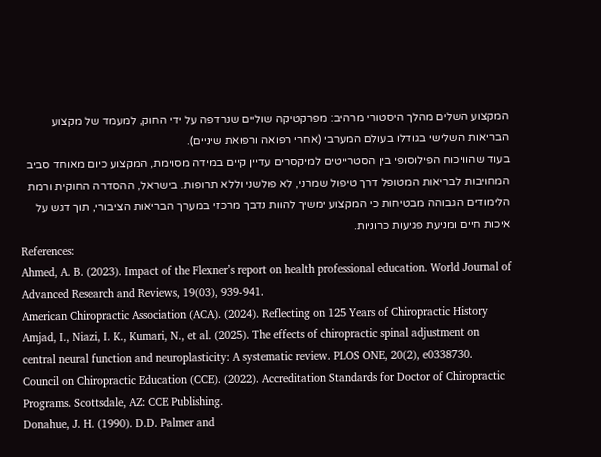המקצוע השלים מהלך היסטורי מרהיב: מפרקטיקה שוליים שנרדפה על ידי החוק, למעמד של מקצוע הבריאות השלישי בגודלו בעולם המערבי (אחרי רפואה ורפואת שיניים).
בעוד שהוויכוח הפילוסופי בין הסטרייטים למיקסרים עדיין קיים במידה מסוימת, המקצוע כיום מאוחד סביב המחויבות לבריאות המטופל דרך טיפול שמרני, לא פולשני וללא תרופות. בישראל, ההסדרה החוקית ורמת הלימודים הגבוהה מבטיחות כי המקצוע ימשיך להוות נדבך מרכזי במערך הבריאות הציבורי, תוך דגש על איכות חיים ומניעת פגיעות כרוניות.
References:
Ahmed, A. B. (2023). Impact of the Flexner’s report on health professional education. World Journal of Advanced Research and Reviews, 19(03), 939-941.
American Chiropractic Association (ACA). (2024). Reflecting on 125 Years of Chiropractic History
Amjad, I., Niazi, I. K., Kumari, N., et al. (2025). The effects of chiropractic spinal adjustment on central neural function and neuroplasticity: A systematic review. PLOS ONE, 20(2), e0338730.
Council on Chiropractic Education (CCE). (2022). Accreditation Standards for Doctor of Chiropractic Programs. Scottsdale, AZ: CCE Publishing.
Donahue, J. H. (1990). D.D. Palmer and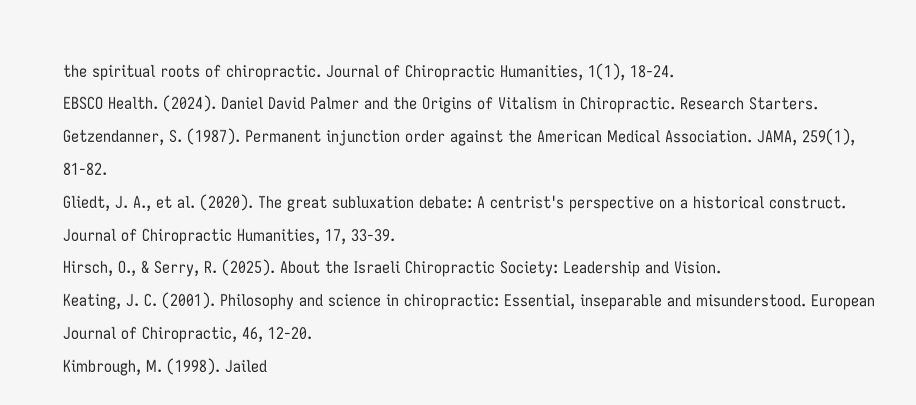the spiritual roots of chiropractic. Journal of Chiropractic Humanities, 1(1), 18-24.
EBSCO Health. (2024). Daniel David Palmer and the Origins of Vitalism in Chiropractic. Research Starters.
Getzendanner, S. (1987). Permanent injunction order against the American Medical Association. JAMA, 259(1), 81-82.
Gliedt, J. A., et al. (2020). The great subluxation debate: A centrist's perspective on a historical construct. Journal of Chiropractic Humanities, 17, 33-39.
Hirsch, O., & Serry, R. (2025). About the Israeli Chiropractic Society: Leadership and Vision.
Keating, J. C. (2001). Philosophy and science in chiropractic: Essential, inseparable and misunderstood. European Journal of Chiropractic, 46, 12-20.
Kimbrough, M. (1998). Jailed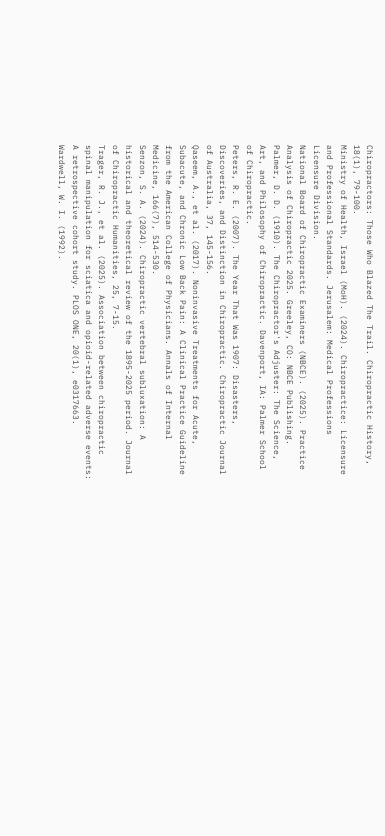Chiropractors: Those Who Blazed The Trail. Chiropractic History, 18(1), 79-100.
Ministry of Health, Israel (MoH). (2024). Chiropractice: Licensure and Professional Standards. Jerusalem: Medical Professions Licensure Division.
National Board of Chiropractic Examiners (NBCE). (2025). Practice Analysis of Chiropractic 2025. Greeley, CO: NBCE Publishing.
Palmer, D. D. (1910). The Chiropractor's Adjuster: The Science, Art, and Philosophy of Chiropractic. Davenport, IA: Palmer School of Chiropractic.
Peters, R. E. (2007). The Year That Was 1907: Disasters, Discoveries, and Distinction in Chiropractic. Chiropractic Journal of Australia, 37, 145-156.
Qaseem, A., et al. (2017). Noninvasive Treatments for Acute, Subacute, and Chronic Low Back Pain: A Clinical Practice Guideline from the American College of Physicians. Annals of Internal Medicine, 166(7), 514-530.
Senzon, S. A. (2024). Chiropractic vertebral subluxation: A historical and theoretical review of the 1895-2025 period. Journal of Chiropractic Humanities, 25, 7-15.
Trager, R. J., et al. (2025). Association between chiropractic spinal manipulation for sciatica and opioid-related adverse events: A retrospective cohort study. PLOS ONE, 20(1), e0317663.
Wardwell, W. I. (1992).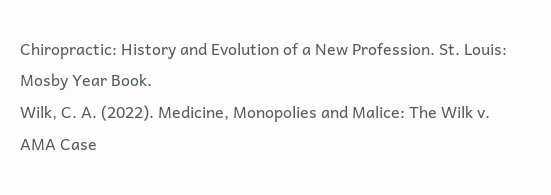Chiropractic: History and Evolution of a New Profession. St. Louis: Mosby Year Book.
Wilk, C. A. (2022). Medicine, Monopolies and Malice: The Wilk v. AMA Case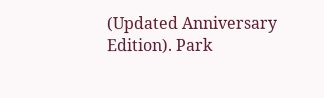(Updated Anniversary Edition). Park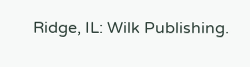Ridge, IL: Wilk Publishing.